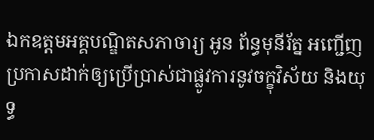ឯកឧត្តមអគ្គបណ្ឌិតសភាចារ្យ អូន ព័ន្ធមុនីរ័ត្ន អញ្ជើញប្រកាសដាក់ឲ្យប្រើប្រាស់ជាផ្លូវការនូវចក្ខុវិស័យ និងយុទ្ធ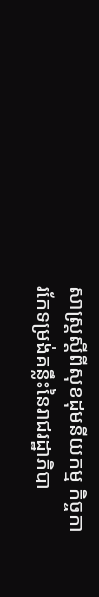សាស្ត្រស្តីពីសុខដុមនីយកម្ម កិច្ចការកែទម្រង់គន្លឹះនៃរាជរដ្ឋាភិបា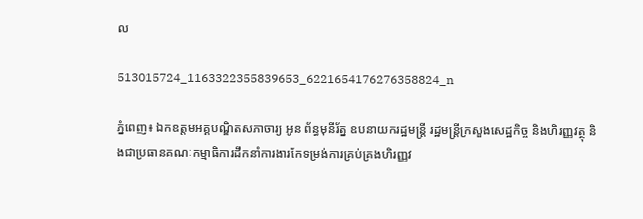ល

513015724_1163322355839653_6221654176276358824_n

ភ្នំពេញ៖ ឯកឧត្តមអគ្គបណ្ឌិតសភាចារ្យ អូន ព័ន្ធមុនីរ័ត្ន ឧបនាយករដ្ឋមន្ត្រី រដ្ឋមន្ត្រីក្រសួងសេដ្ឋកិច្ច និងហិរញ្ញវត្ថុ និងជាប្រធានគណៈកម្មាធិការដឹកនាំការងារកែទម្រង់ការគ្រប់គ្រងហិរញ្ញវ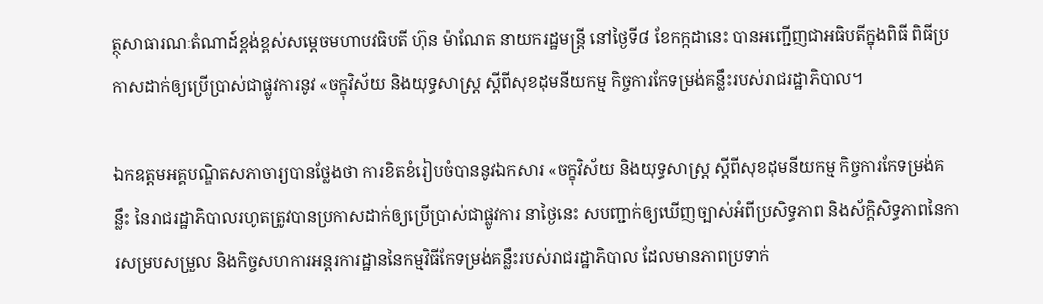ត្ថុសាធារណៈតំណាដ៍ខ្ពង់ខ្ពស់សម្តេចមហាបវធិបតី ហ៊ុន ម៉ាណែត នាយករដ្ឋមន្ត្រី នៅថ្ងៃទី៨ ខែកក្កដានេះ បានអញ្ជើញជាអធិបតីក្នុងពិធី ពិធីប្រកាសដាក់ឲ្យប្រើប្រាស់ជាផ្លូវការនូវ «ចក្ខុវិស័យ និងយុទ្ធសាស្ត្រ ស្តីពីសុខដុមនីយកម្ម កិច្ចការកែទម្រង់គន្លឹះរបស់រាជរដ្ឋាភិបាល។

ឯកឧត្តមអគ្គបណ្ឌិតសភាចារ្យបានថ្លែងថា ការខិតខំរៀបចំបាននូវឯកសារ «ចក្ខុវិស័យ និងយុទ្ធសាស្រ្ត ស្តីពីសុខដុមនីយកម្ម កិច្ចការកែទម្រង់គន្លឹះ នៃរាជរដ្ឋាភិបាលរហូតត្រូវបានប្រកាសដាក់ឲ្យប្រើប្រាស់ជាផ្លូវការ នាថ្ងៃនេះ សបញ្ជាក់ឲ្យឃើញច្បាស់អំពីប្រសិទ្ធភាព និងស័ក្តិសិទ្ធភាពនៃការសម្របសម្រួល និងកិច្ចសហការអន្តរការដ្ឋាននៃកម្មវិធីកែទម្រង់គន្លឹះរបស់រាជរដ្ឋាភិបាល ដែលមានភាពប្រទាក់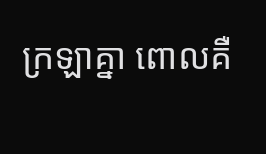ក្រឡាគ្នា ពោលគឺ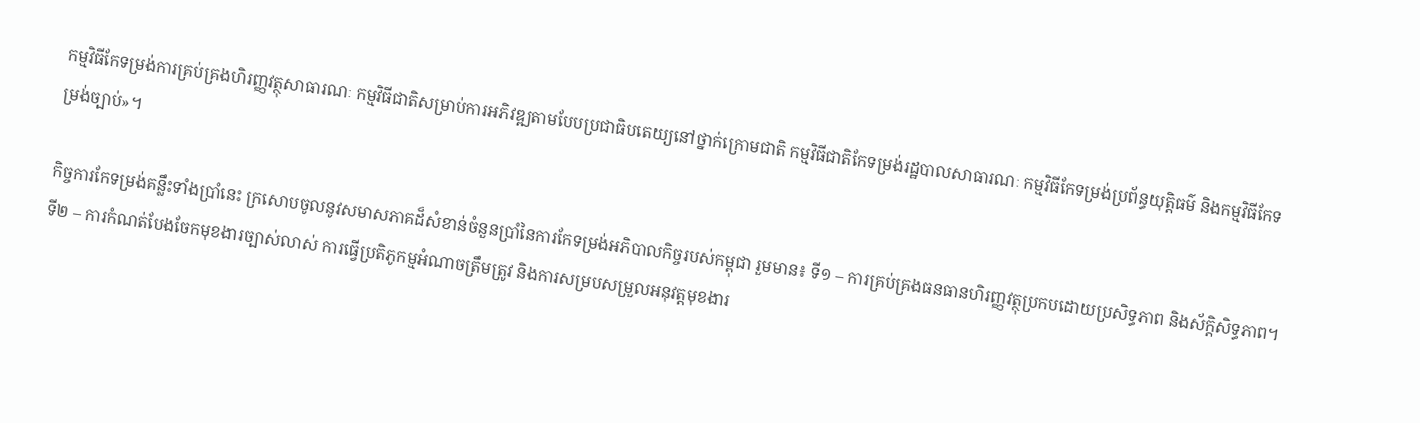កម្មវិធីកែទម្រង់ការគ្រប់គ្រងហិរញ្ញវត្ថុសាធារណៈ កម្មវិធីជាតិសម្រាប់ការអភិវឌ្ឍតាមបែបប្រជាធិបតេយ្យនៅថ្នាក់ក្រោមជាតិ កម្មវិធីជាតិកែទម្រង់រដ្ឋបាលសាធារណៈ កម្មវិធីកែទម្រង់ប្រព័ន្ធយុត្តិធម៌ និងកម្មវិធីកែទម្រង់ច្បាប់»។

កិច្ចការកែទម្រង់គន្លឹះទាំងប្រាំនេះ ក្រសោបចូលនូវសមាសភាគដ៏សំខាន់ចំនួនប្រាំនៃការកែទម្រង់អភិបាលកិច្ចរបស់កម្ពុជា រួមមាន៖ ទី១ – ការគ្រប់គ្រងធនធានហិរញ្ញវត្ថុប្រកបដោយប្រសិទ្ធភាព និងស័ក្តិសិទ្ធភាព។ ទី២ – ការកំណត់បែងចែកមុខងារច្បាស់លាស់ ការធ្វើប្រតិភូកម្មអំណាចត្រឹមត្រូវ និងការសម្របសម្រួលអនុវត្តមុខងារ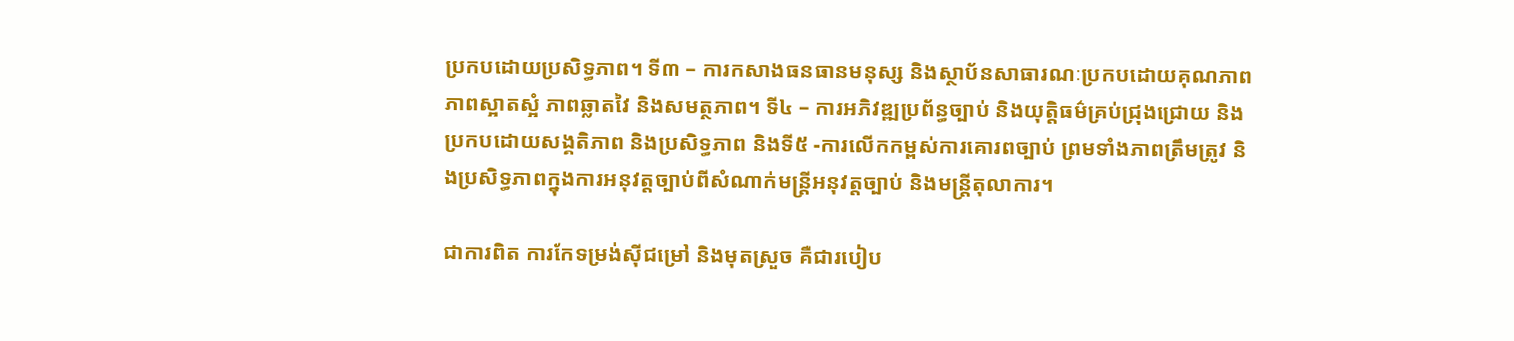ប្រកបដោយប្រសិទ្ធភាព។ ទី៣ – ការកសាងធនធានមនុស្ស និងស្ថាប័នសាធារណៈប្រកបដោយគុណភាព ភាពស្អាតស្អំ ភាពឆ្លាតវៃ និងសមត្ថភាព។ ទី៤ – ការអភិវឌ្ឍប្រព័ន្ធច្បាប់ និងយុត្តិធម៌គ្រប់ជ្រុងជ្រោយ និងប្រកបដោយសង្គតិភាព និងប្រសិទ្ធភាព និងទី៥ -ការលើកកម្ពស់ការគោរពច្បាប់ ព្រមទាំងភាពត្រឹមត្រូវ និងប្រសិទ្ធភាពក្នុងការអនុវត្តច្បាប់ពីសំណាក់មន្រ្តីអនុវត្តច្បាប់ និងមន្រ្តីតុលាការ។

ជាការពិត ការកែទម្រង់ស៊ីជម្រៅ និងមុតស្រួច គឺជារបៀប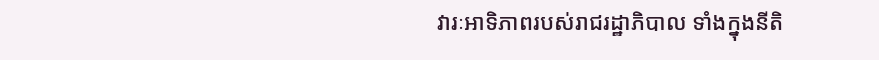វារៈអាទិភាពរបស់រាជរដ្ឋាភិបាល ទាំងក្នុងនីតិ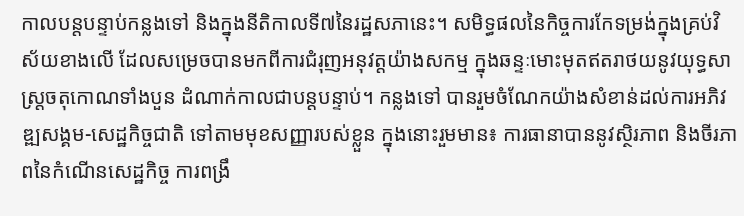កាលបន្តបន្ទាប់កន្លងទៅ និងក្នុងនីតិកាលទី៧នៃរដ្ឋសភានេះ។ សមិទ្ធផលនៃកិច្ចការកែទម្រង់ក្នុងគ្រប់វិស័យខាងលើ ដែលសម្រេចបានមកពីការជំរុញអនុវត្តយ៉ាងសកម្ម ក្នុងឆន្ទៈមោះមុតឥតរាថយនូវយុទ្ធសាស្រ្តចតុកោណទាំងបួន ដំណាក់កាលជាបន្តបន្ទាប់។ កន្លងទៅ បានរួមចំណែកយ៉ាងសំខាន់ដល់ការអភិវឌ្ឍសង្គម-សេដ្ឋកិច្ចជាតិ ទៅតាមមុខសញ្ញារបស់ខ្លួន ក្នុងនោះរួមមាន៖ ការធានាបាននូវស្ថិរភាព និងចីរភាពនៃកំណើនសេដ្ឋកិច្ច ការពង្រឹ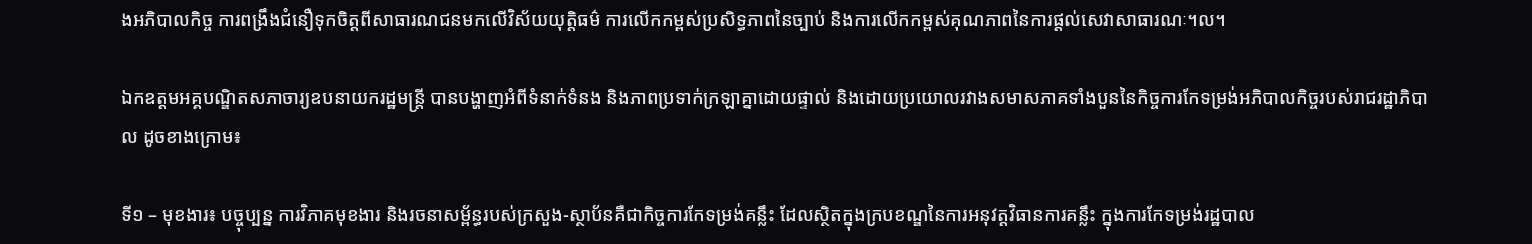ងអភិបាលកិច្ច ការពង្រឹងជំនឿទុកចិត្តពីសាធារណជនមកលើវិស័យយុត្តិធម៌ ការលើកកម្ពស់ប្រសិទ្ធភាពនៃច្បាប់ និងការលើកកម្ពស់គុណភាពនៃការផ្ដល់សេវាសាធារណៈ។ល។

ឯកឧត្តមអគ្គបណ្ឌិតសភាចារ្យឧបនាយករដ្ឋមន្ត្រី បានបង្ហាញអំពីទំនាក់ទំនង និងភាពប្រទាក់ក្រឡាគ្នាដោយផ្ទាល់ និងដោយប្រយោលរវាងសមាសភាគទាំងបួននៃកិច្ចការកែទម្រង់អភិបាលកិច្ចរបស់រាជរដ្ឋាភិបាល ដូចខាងក្រោម៖

ទី១ – មុខងារ៖ បច្ចុប្បន្ន ការវិភាគមុខងារ និងរចនាសម្ព័ន្ធរបស់ក្រសួង-ស្ថាប័នគឺជាកិច្ចការកែទម្រង់គន្លឹះ ដែលស្ថិតក្នុងក្របខណ្ឌនៃការអនុវត្តវិធានការគន្លឹះ ក្នុងការកែទម្រង់រដ្ឋបាល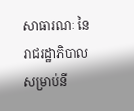សាធារណៈ នៃរាជរដ្ឋាភិបាលសម្រាប់នី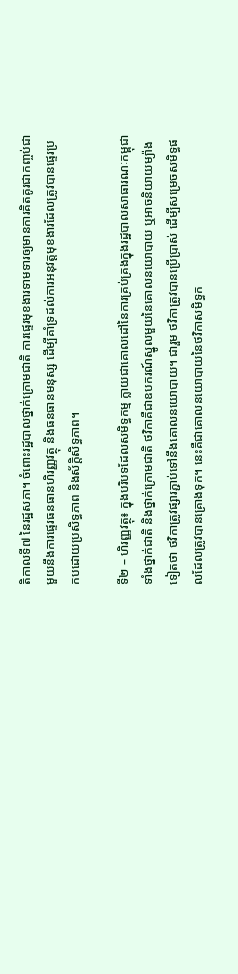តិកាលទី៧ នៃរដ្ឋសភា។ ចំពោះរដ្ឋបាលថ្នាក់ក្រោមជាតិ ការផ្ទេរមុខងារទាមទារឲ្យមានការគិតគូរជាកញ្ចប់ជាមួយនឹងការផ្ទេរធនធានហិរញ្ញវត្ថុ និងធនធានមនុស្ស ដើម្បីគាំទ្រដល់ការអនុវត្តមុខងារដែលត្រូវបានផ្ទេរប្រកបដោយប្រសិទ្ធភាព និងស័ក្តិសិទ្ធភាព។

ទី២ – ហិរញ្ញវត្ថុ៖ ក្នុងបរិបទដែលសមិទ្ធកម្ម ក្លាយជាគោលដៅនៃការគ្រប់គ្រងក្នុងរដ្ឋបាលសាធារណៈកម្ពុជា ទាំងថ្នាក់ជាតិ និងថ្នាក់ក្រោមជាតិ ថវិកាគឺជាឧបករណ៍ស្នូលមួយនៃគោលនយោបាយ ឬអាចនិយាយម្យ៉ាងទៀតថា ថវិកាត្រូវផ្សារភ្ជាប់ទៅនឹងគោលនយោបាយ។ ជារួម ថវិកាត្រូវបានប្រើប្រាស់ ដើម្បីសម្រេចសមិទ្ធផលដែលត្រូវបានគ្រោងទុក។ នេះគឺជាគោលនយោបាយនៃថវិកាសមិទ្ធក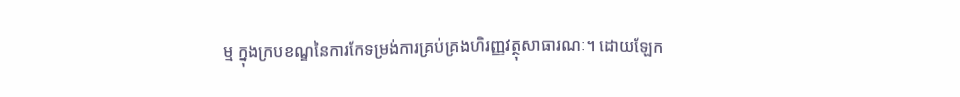ម្ម ក្នុងក្របខណ្ឌនៃការកែទម្រង់ការគ្រប់គ្រងហិរញ្ញវត្ថុសាធារណៈ។ ដោយឡែក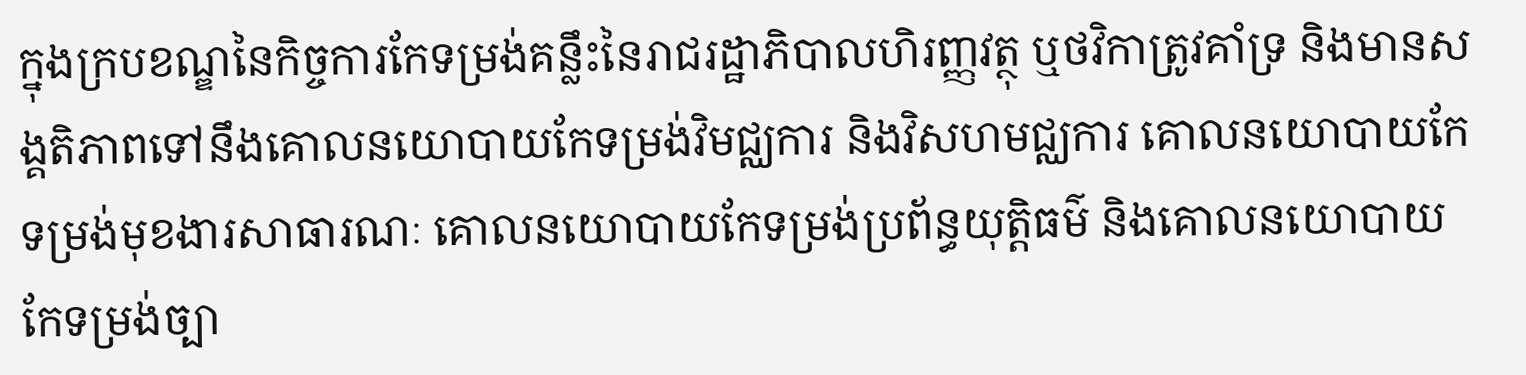ក្នុងក្របខណ្ឌនៃកិច្ចការកែទម្រង់គន្លឹះនៃរាជរដ្ឋាភិបាលហិរញ្ញវត្ថុ ឬថវិកាត្រូវគាំទ្រ និងមានសង្គតិភាពទៅនឹងគោលនយោបាយកែទម្រង់វិមជ្ឈការ និងវិសហមជ្ឈការ គោលនយោបាយកែទម្រង់មុខងារសាធារណៈ គោលនយោបាយកែទម្រង់ប្រព័ន្ធយុត្តិធម៌ និងគោលនយោបាយកែទម្រង់ច្បា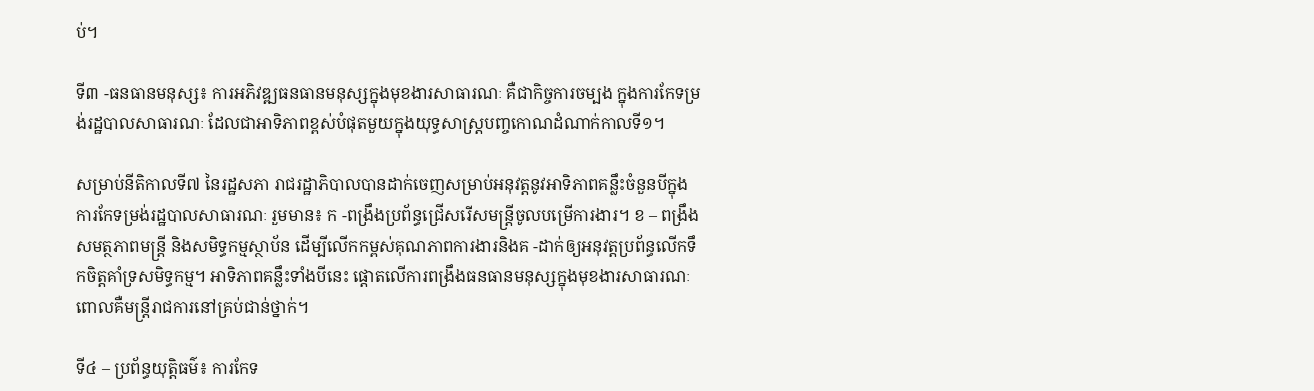ប់។

ទី៣ -ធនធានមនុស្ស៖ ការអភិវឌ្ឍធនធានមនុស្សក្នុងមុខងារសាធារណៈ គឺជាកិច្ចការចម្បង ក្នុងការកែទម្រង់រដ្ឋបាលសាធារណៈ ដែលជាអាទិភាពខ្ពស់បំផុតមួយក្នុងយុទ្ធសាស្ត្របញ្ចកោណដំណាក់កាលទី១។

សម្រាប់នីតិកាលទី៧ នៃរដ្ឋសភា រាជរដ្ឋាភិបាលបានដាក់ចេញសម្រាប់អនុវត្តនូវអាទិភាពគន្លឹះចំនួនបីក្នុងការកែទម្រង់រដ្ឋបាលសាធារណៈ រួមមាន៖ ក -ពង្រឹងប្រព័ន្ធជ្រើសរើសមន្ត្រីចូលបម្រើការងារ។ ខ – ពង្រឹងសមត្ថភាពមន្ត្រី និងសមិទ្ធកម្មស្ថាប័ន ដើម្បីលើកកម្ពស់គុណភាពការងារនិងគ -ដាក់ឲ្យអនុវត្តប្រព័ន្ធលើកទឹកចិត្តគាំទ្រសមិទ្ធកម្ម។ អាទិភាពគន្លឹះទាំងបីនេះ ផ្ដោតលើការពង្រឹងធនធានមនុស្សក្នុងមុខងារសាធារណៈ ពោលគឺមន្ត្រីរាជការនៅគ្រប់ជាន់ថ្នាក់។

ទី៤ – ប្រព័ន្ធយុត្តិធម៌៖ ការកែទ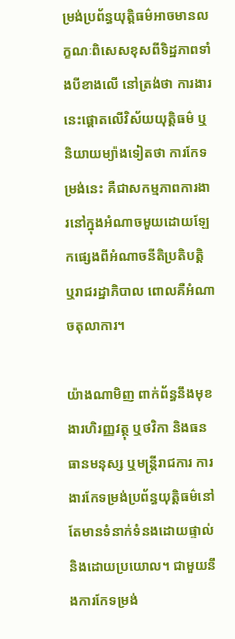ម្រង់ប្រព័ន្ធយុត្តិធម៌អាចមានលក្ខណៈពិសេសខុសពីទិដ្ឋភាពទាំងបីខាងលើ នៅត្រង់ថា ការងារនេះផ្ដោតលើវិស័យយុត្តិធម៌ ឬនិយាយម្យ៉ាងទៀតថា ការកែទម្រង់នេះ គឺជាសកម្មភាពការងារនៅក្នុងអំណាចមួយដោយឡែកផ្សេងពីអំណាចនីតិប្រតិបត្តិ ឬរាជរដ្ឋាភិបាល ពោលគឺអំណាចតុលាការ។

យ៉ាងណាមិញ ពាក់ព័ន្ធនឹងមុខងារហិរញ្ញវត្ថុ ឬថវិកា និងធនធានមនុស្ស ឬមន្ត្រីរាជការ ការងារកែទម្រង់ប្រព័ន្ធយុត្តិធម៌នៅតែមានទំនាក់ទំនងដោយផ្ទាល់ និងដោយប្រយោល។ ជាមួយនឹងការកែទម្រង់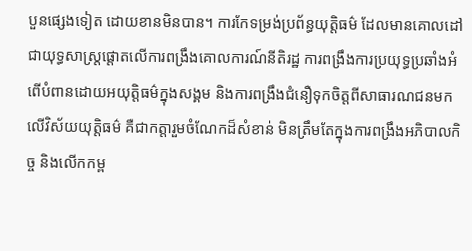បួនផ្សេងទៀត ដោយខានមិនបាន។ ការកែទម្រង់ប្រព័ន្ធយុត្តិធម៌ ដែលមានគោលដៅជាយុទ្ធសាស្រ្តផ្តោតលើការពង្រឹងគោលការណ៍នីតិរដ្ឋ ការពង្រឹងការប្រយុទ្ធប្រឆាំងអំពើបំពានដោយអយុត្តិធម៌ក្នុងសង្គម និងការពង្រឹងជំនឿទុកចិត្តពីសាធារណជនមកលើវិស័យយុត្តិធម៌ គឺជាកត្តារួមចំណែកដ៏សំខាន់ មិនត្រឹមតែក្នុងការពង្រឹងអភិបាលកិច្ច និងលើកកម្ព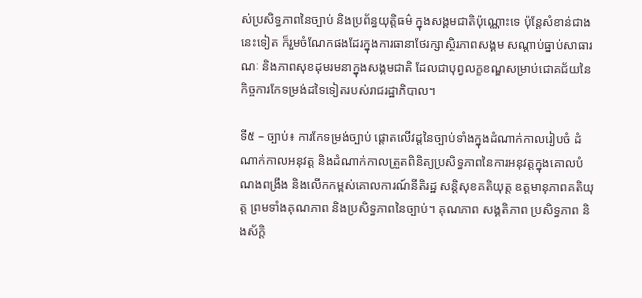ស់ប្រសិទ្ធភាពនៃច្បាប់ និងប្រព័ន្ធយុត្តិធម៌ ក្នុងសង្គមជាតិប៉ុណ្ណោះទេ ប៉ុន្តែសំខាន់ជាងនេះទៀត ក៏រួមចំណែកផងដែរក្នុងការធានាថែរក្សាស្ថិរភាពសង្គម សណ្តាប់ធ្នាប់សាធារណៈ និងភាពសុខដុមរមនាក្នុងសង្គមជាតិ ដែលជាបុព្វលក្ខខណ្ឌសម្រាប់ជោគជ័យនៃកិច្ចការកែទម្រង់ដទៃទៀតរបស់រាជរដ្ឋាភិបាល។

ទី៥ – ច្បាប់៖ ការកែទម្រង់ច្បាប់ ផ្ដោតលើវដ្តនៃច្បាប់ទាំងក្នុងដំណាក់កាលរៀបចំ ដំណាក់កាលអនុវត្ត និងដំណាក់កាលត្រួតពិនិត្យប្រសិទ្ធភាពនៃការអនុវត្តក្នុងគោលបំណងពង្រឹង និងលើកកម្ពស់គោលការណ៍នីតិរដ្ឋ សន្ដិសុខគតិយុត្ត ឧត្តមានុភាពគតិយុត្ត ព្រមទាំងគុណភាព និងប្រសិទ្ធភាពនៃច្បាប់។ គុណភាព សង្គតិភាព ប្រសិទ្ធភាព និងស័ក្ដិ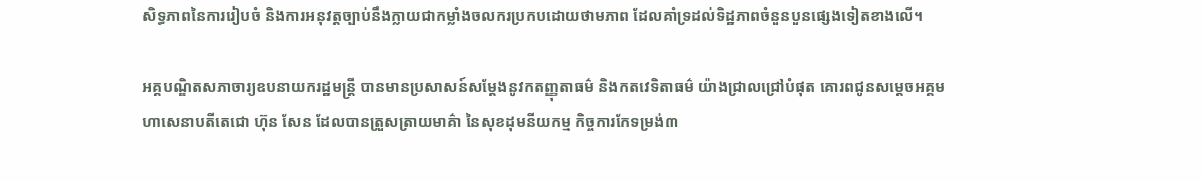សិទ្ធភាពនៃការរៀបចំ និងការអនុវត្តច្បាប់នឹងក្លាយជាកម្លាំងចលករប្រកបដោយថាមភាព ដែលគាំទ្រដល់ទិដ្ឋភាពចំនួនបួនផ្សេងទៀតខាងលើ។

អគ្គបណ្ឌិតសភាចារ្យឧបនាយករដ្ឋមន្ត្រី បានមានប្រសាសន៍សម្តែងនូវកតញ្ញុតាធម៌ និងកតវេទិតាធម៌ យ៉ាងជ្រាលជ្រៅបំផុត គោរពជូនសម្ដេចអគ្គមហាសេនាបតីតេជោ ហ៊ុន សែន ដែលបានត្រួសត្រាយមាគ៌ា នៃសុខដុមនីយកម្ម កិច្ចការកែទម្រង់៣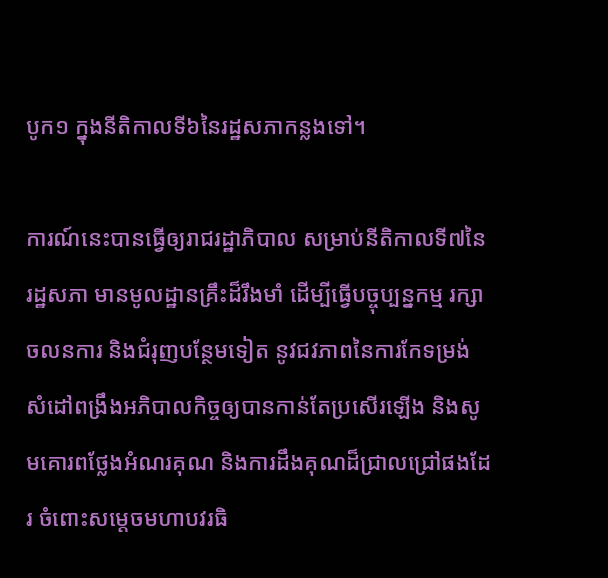បូក១ ក្នុងនីតិកាលទី៦នៃរដ្ឋសភាកន្លងទៅ។

ការណ៍នេះបានធ្វើឲ្យរាជរដ្ឋាភិបាល សម្រាប់នីតិកាលទី៧នៃរដ្ឋសភា មានមូលដ្ឋានគ្រឹះដ៏រឹងមាំ ដើម្បីធ្វើបច្ចុប្បន្នកម្ម រក្សាចលនការ និងជំរុញបន្ថែមទៀត នូវជវភាពនៃការកែទម្រង់ សំដៅពង្រឹងអភិបាលកិច្ចឲ្យបានកាន់តែប្រសើរឡើង និងសូមគោរពថ្លែងអំណរគុណ និងការដឹងគុណដ៏ជ្រាលជ្រៅផងដែរ ចំពោះសម្តេចមហាបវរធិ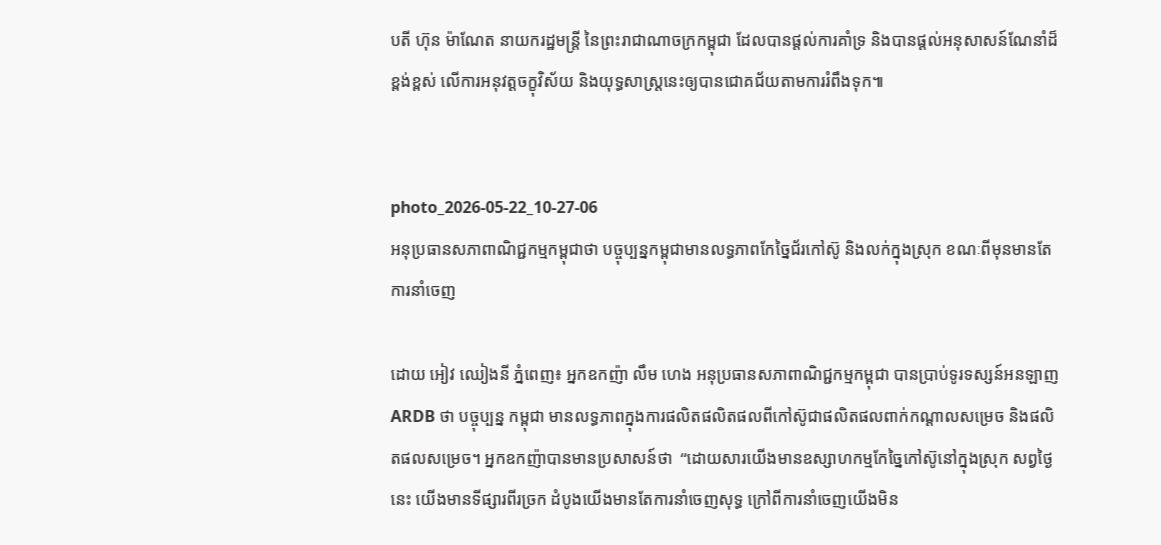បតី ហ៊ុន ម៉ាណែត នាយករដ្ឋមន្រ្តី នៃព្រះរាជាណាចក្រកម្ពុជា ដែលបានផ្តល់ការគាំទ្រ និងបានផ្តល់អនុសាសន៍ណែនាំដ៏ខ្ពង់ខ្ពស់ លើការអនុវត្តចក្ខុវិស័យ និងយុទ្ធសាស្ត្រនេះឲ្យបានជោគជ័យតាមការរំពឹងទុក៕


photo_2026-05-22_10-27-06
អនុប្រធានសភាពាណិជ្ជកម្មកម្ពុជាថា បច្ចុប្បន្នកម្ពុជាមានលទ្ធភាពកែច្នៃជ័រកៅស៊ូ និងលក់ក្នុងស្រុក ខណៈពីមុនមានតែការនាំចេញ

ដោយ អៀវ ឈៀងនី ភ្នំពេញ៖ អ្នកឧកញ៉ា លឹម ហេង អនុប្រធានសភាពាណិជ្ជកម្មកម្ពុជា បានប្រាប់ទូរទស្សន៍អនឡាញ ARDB ថា បច្ចុប្បន្ន កម្ពុជា មានលទ្ធភាពក្នុងការផលិតផលិតផលពីកៅស៊ូជាផលិតផលពាក់កណ្តាលសម្រេច និងផលិតផលសម្រេច។ អ្នកឧកញ៉ាបានមានប្រសាសន៍ថា  “ដោយសារយើងមានឧស្សាហកម្មកែច្នៃកៅស៊ូនៅក្នុងស្រុក សព្វថ្ងៃនេះ យើងមានទីផ្សារពីរច្រក ដំបូងយើងមានតែការនាំចេញសុទ្ធ ក្រៅពីការនាំចេញយើងមិន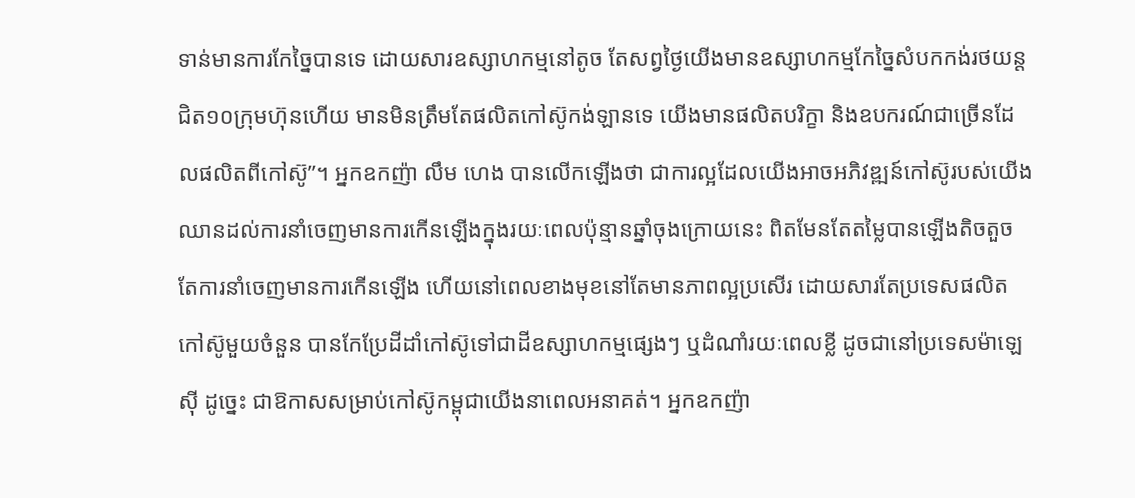ទាន់មានការកែច្នៃបានទេ ដោយសារឧស្សាហកម្មនៅតូច តែសព្វថ្ងៃយើងមានឧស្សាហកម្មកែច្នៃសំបកកង់រថយន្ត ជិត១០ក្រុមហ៊ុនហើយ មានមិនត្រឹមតែផលិតកៅស៊ូកង់ឡានទេ យើងមានផលិតបរិក្ខា និងឧបករណ៍ជាច្រើនដែលផលិតពីកៅស៊ូ”។ អ្នកឧកញ៉ា លឹម ហេង បានលើកឡើងថា ជាការល្អដែលយើងអាចអភិវឌ្ឍន៍កៅស៊ូរបស់យើងឈានដល់ការនាំចេញមានការកើនឡើងក្នុងរយៈពេលប៉ុន្មានឆ្នាំចុងក្រោយនេះ ពិតមែនតែតម្លៃបានឡើងតិចតួច តែការនាំចេញមានការកើនឡើង ហើយនៅពេលខាងមុខនៅតែមានភាពល្អប្រសើរ ដោយសារតែប្រទេសផលិតកៅស៊ូមួយចំនួន បានកែប្រែដីដាំកៅស៊ូទៅជាដីឧស្សាហកម្មផ្សេងៗ ឬដំណាំរយៈពេលខ្លី ដូចជានៅប្រទេសម៉ាឡេស៊ី ដូច្នេះ ជាឱកាសសម្រាប់កៅស៊ូកម្ពុជាយើងនាពេលអនាគត់។ អ្នកឧកញ៉ា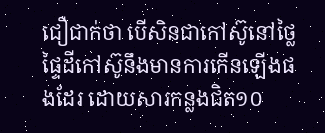ជឿជាក់ថា បើសិនជាកៅស៊ូនៅថ្លៃ ផ្ទៃដីកៅស៊ូនឹងមានការកើនឡើងផងដែរ ដោយសារកន្លងជិត១០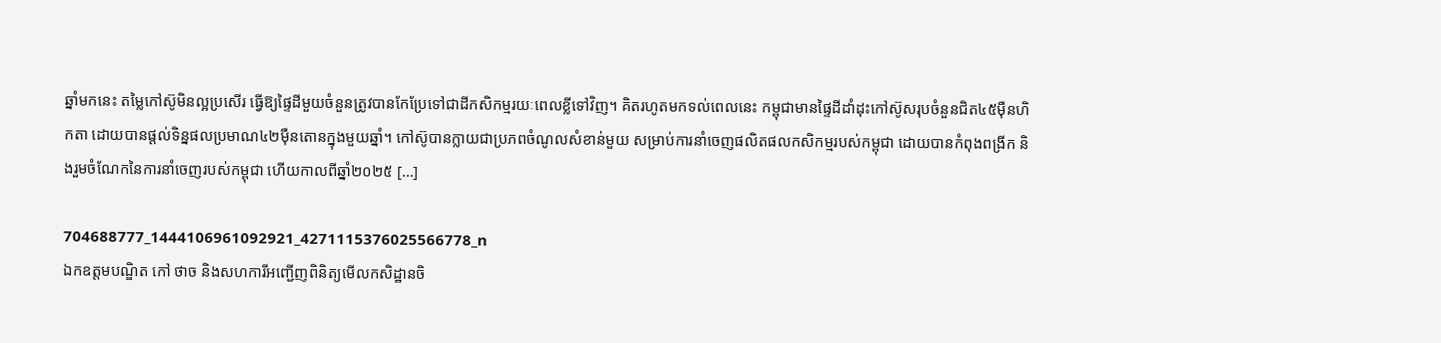ឆ្នាំមកនេះ តម្លៃកៅស៊ូមិនល្អប្រសើរ ធ្វើឱ្យផ្ទៃដីមួយចំនួនត្រូវបានកែប្រែទៅជាដីកសិកម្មរយៈពេលខ្លីទៅវិញ។ គិតរហូតមកទល់ពេលនេះ កម្ពុជាមានផ្ទៃដីដាំដុះកៅស៊ូសរុបចំនួនជិត៤៥ម៉ឺនហិកតា ដោយបានផ្ដល់ទិន្នផលប្រមាណ៤២ម៉ឺនតោនក្នុងមួយឆ្នាំ។ កៅស៊ូបានក្លាយជាប្រភពចំណូលសំខាន់មួយ សម្រាប់ការនាំចេញផលិតផលកសិកម្មរបស់កម្ពុជា ដោយបានកំពុងពង្រីក និងរួមចំណែកនៃការនាំចេញរបស់កម្ពុជា ហើយកាលពីឆ្នាំ២០២៥ […]

704688777_1444106961092921_4271115376025566778_n
ឯកឧត្តមបណ្ឌិត កៅ ថាច និងសហការីអញ្ជើញពិនិត្យមើលកសិដ្ឋានចិ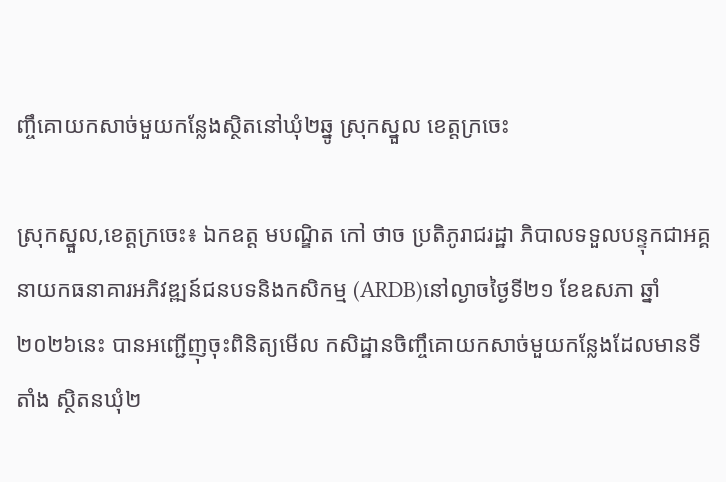ញ្ចឹគោយកសាច់មួយកន្លែងស្ថិតនៅឃុំ២ឆ្នូ ស្រុកស្នួល ខេត្តក្រចេះ

ស្រុកស្នួល,ខេត្តក្រចេះ៖ ឯកឧត្ត មបណ្ឌិត កៅ ថាច ប្រតិភូរាជរដ្ឋា ភិបាលទទួលបន្ទុកជាអគ្គនាយកធនាគារអភិវឌ្ឍន៍ជនបទនិងកសិកម្ម (ARDB)នៅល្ងាចថ្ងៃទី២១ ខែឧសភា ឆ្នាំ២០២៦នេះ បានអញ្ជើញុចុះពិនិត្យមើល កសិដ្ឋានចិញ្ចឹគោយកសាច់មួយកន្លែងដែលមានទីតាំង ស្ថិតនឃុំ២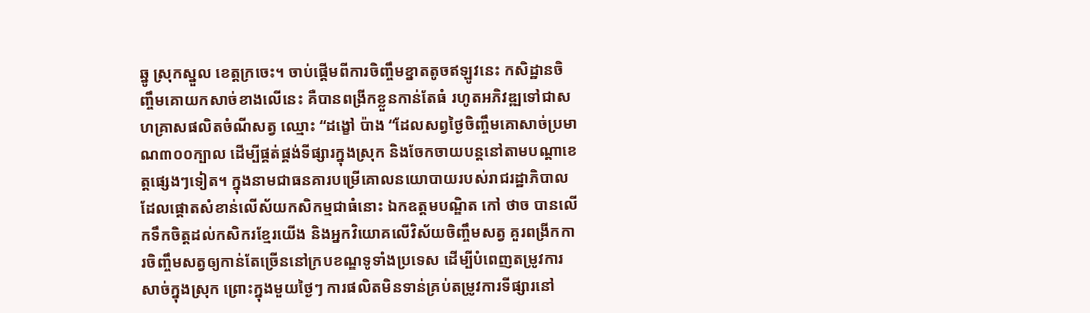ឆ្នូ ស្រុកស្នួល ខេត្តក្រចេះ។ ចាប់ផ្តេីមពីការចិញ្ចឹមខ្នាតតូចឥឡូវនេះ កសិដ្ឋានចិញ្ចឹមគោយកសាច់ខាងលើនេះ គឺបានពង្រីកខ្លួនកាន់តែធំ រហូតអភិវឌ្ឍទៅជាសហគ្រាសផលិតចំណីសត្វ ឈ្មោះ “ដង្ខៅ ប៉ាង “ដែលសព្វថ្ងៃចិញ្ចឹមគោសាច់ប្រមាណ៣០០ក្បាល ដើម្បីផ្គត់ផ្គង់ទីផ្សារក្នុងស្រុក និងចែកចាយបន្តនៅតាមបណ្តាខេត្តផ្សេងៗទៀត។ ក្នុងនាមជាធនគារបម្រើគោលនយោបាយរបស់រាជរដ្ឋាភិបាល ដែលផ្តោតសំខាន់លើស័យកសិកម្មជាធំនោះ ឯកឧត្តមបណ្ឌិត កៅ ថាច បានលើកទឹកចិត្តដល់កសិករខ្មែរយើង និងអ្នកវិយោគលើវិស័យចិញ្ចឹមសត្វ គួរពង្រីកការចិញ្ចឹមសត្វឲ្យកាន់តែច្រើននៅក្របខណ្ឌទូទាំងប្រទេស ដើម្បីបំពេញតម្រូវការសាច់ក្នុងស្រុក ព្រោះក្នុងមួយថ្ងៃៗ ការផលិតមិនទាន់គ្រប់តម្រូវការទីផ្សារនៅ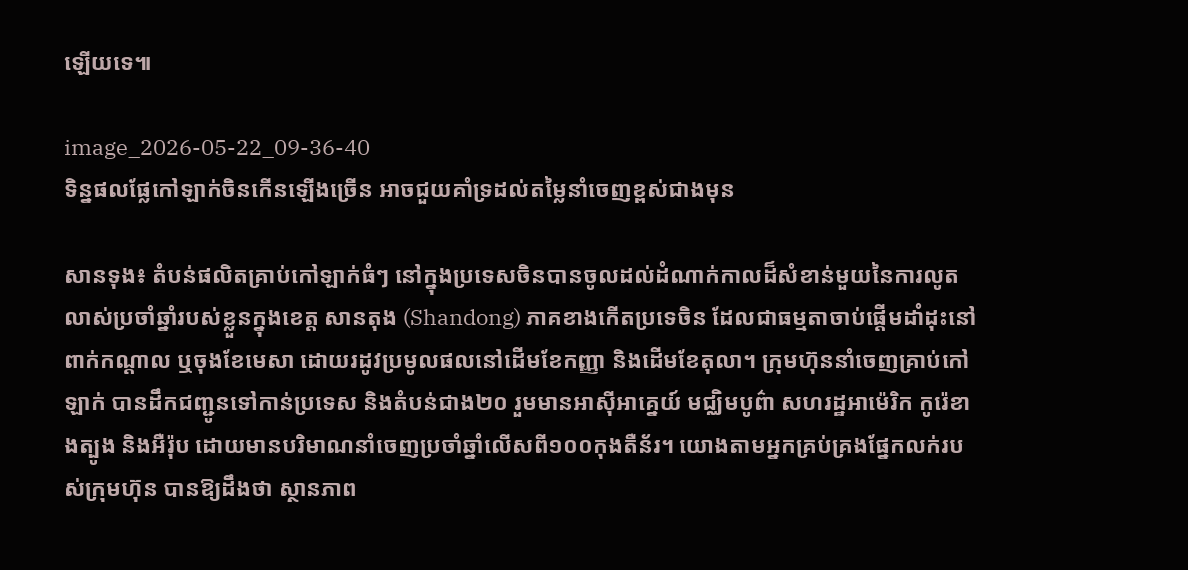ឡើយទេ៕

image_2026-05-22_09-36-40
ទិន្នផលផ្លែកៅឡាក់ចិនកើនឡើងច្រើន អាចជួយគាំទ្រដល់តម្លៃនាំចេញខ្ពស់ជាងមុន

សានទុង៖ តំបន់ផលិតគ្រាប់កៅឡាក់ធំៗ នៅក្នុងប្រទេសចិនបានចូលដល់ដំណាក់កាលដ៏សំខាន់មួយនៃការលូតលាស់ប្រចាំឆ្នាំរបស់ខ្លួនក្នុងខេត្ត សានតុង (Shandong) ភាគខាងកើតប្រទេចិន ដែលជាធម្មតាចាប់ផ្តើមដាំដុះនៅពាក់កណ្តាល ឬចុងខែមេសា ដោយរដូវប្រមូលផលនៅដើមខែកញ្ញា និងដើមខែតុលា។ ក្រុមហ៊ុននាំចេញគ្រាប់កៅឡាក់ បានដឹកជញ្ជូនទៅកាន់ប្រទេស និងតំបន់ជាង២០ រួមមានអាស៊ីអាគ្នេយ៍ មជ្ឈិមបូព៌ា សហរដ្ឋអាម៉េរិក កូរ៉េខាងត្បូង និងអឺរ៉ុប ដោយមានបរិមាណនាំចេញប្រចាំឆ្នាំលើសពី១០០កុងតឺន័រ។ យោងតាមអ្នកគ្រប់គ្រងផ្នែកលក់របស់ក្រុមហ៊ុន បានឱ្យដឹងថា ស្ថានភាព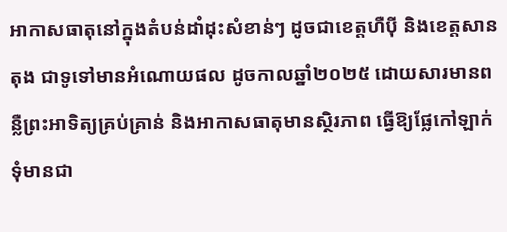អាកាសធាតុនៅក្នុងតំបន់ដាំដុះសំខាន់ៗ ដូចជាខេត្តហឺប៉ី និងខេត្តសានតុង ជាទូទៅមានអំណោយផល ដូចកាលឆ្នាំ២០២៥ ដោយសារមានពន្លឺព្រះអាទិត្យគ្រប់គ្រាន់ និងអាកាសធាតុមានស្ថិរភាព ធ្វើឱ្យផ្លែកៅឡាក់ទុំមានជា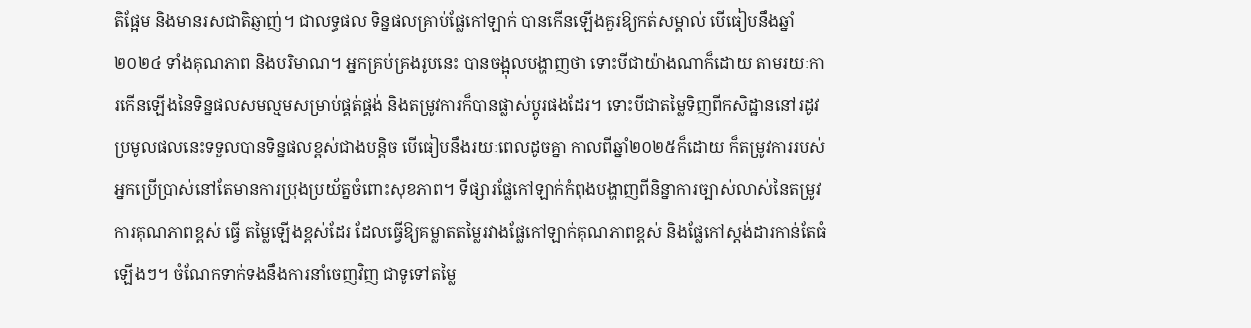តិផ្អែម និងមានរសជាតិឆ្ញាញ់។ ជាលទ្ធផល ទិន្នផលគ្រាប់ផ្លែកៅឡាក់ បានកើនឡើងគួរឱ្យកត់សម្គាល់ បើធៀបនឹងឆ្នាំ២០២៤ ទាំងគុណភាព និងបរិមាណ។ អ្នកគ្រប់គ្រងរូបនេះ បានចង្អុលបង្ហាញថា ទោះបីជាយ៉ាងណាក៏ដោយ តាមរយៈការកើនឡើងនៃទិន្នផលសមល្មមសម្រាប់ផ្គត់ផ្គង់ និងតម្រូវការក៏បានផ្លាស់ប្តូរផងដែរ។ ទោះបីជាតម្លៃទិញពីកសិដ្ឋាននៅរដូវប្រមូលផលនេះទទួលបានទិន្នផលខ្ពស់ជាងបន្តិច បើធៀបនឹងរយៈពេលដូចគ្នា កាលពីឆ្នាំ២០២៥ក៏ដោយ ក៏តម្រូវការរបស់អ្នកប្រើប្រាស់នៅតែមានការប្រុងប្រយ័ត្នចំពោះសុខភាព។ ទីផ្សារផ្លែកៅឡាក់កំពុងបង្ហាញពីនិន្នាការច្បាស់លាស់នៃតម្រូវការគុណភាពខ្ពស់ ធ្វើ តម្លៃឡើងខ្ពស់ដែរ ដែលធ្វើឱ្យគម្លាតតម្លៃរវាងផ្លែកៅឡាក់គុណភាពខ្ពស់ និងផ្លែកៅស្តង់ដារកាន់តែធំឡើងៗ។ ចំណែកទាក់ទងនឹងការនាំចេញវិញ ជាទូទៅតម្លៃ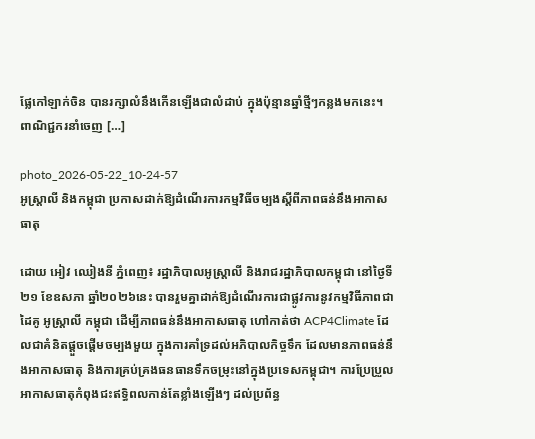ផ្លែកៅឡាក់ចិន បានរក្សាលំនឹងកើនឡើងជាលំដាប់ ក្នុងប៉ុន្មានឆ្នាំថ្មីៗកន្លងមកនេះ។ ពាណិជ្ជករនាំចេញ […]

photo_2026-05-22_10-24-57
អូស្ត្រាលី និងកម្ពុជា ប្រកាសដាក់ឱ្យដំណើរការកម្មវិធីចម្បងស្តីពីភាពធន់នឹងអាកាសធាតុ

ដោយ អៀវ ឈៀងនី ភ្នំពេញ៖ រដ្ឋាភិបាលអូស្ត្រាលី និងរាជរដ្ឋាភិបាលកម្ពុជា នៅថ្ងៃទី២១ ខែឧសភា ឆ្នាំ២០២៦នេះ បានរួមគ្នាដាក់ឱ្យដំណើរការជាផ្លូវការនូវកម្មវិធីភាពជាដៃគូ អូស្ត្រាលី កម្ពុជា ដើម្បីភាពធន់នឹងអាកាសធាតុ ហៅកាត់ថា ACP4Climate ដែលជាគំនិតផ្តួចផ្តើមចម្បងមួយ ក្នុងការគាំទ្រដល់អភិបាលកិច្ចទឹក ដែលមានភាពធន់នឹងអាកាសធាតុ និងការគ្រប់គ្រងធនធានទឹកចម្រុះនៅក្នុងប្រទេសកម្ពុជា។ ការប្រែប្រួលអាកាសធាតុកំពុងជះឥទ្ធិពលកាន់តែខ្លាំងឡើងៗ ដល់ប្រព័ន្ធ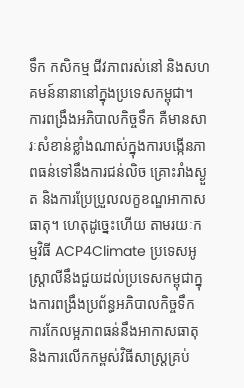ទឹក កសិកម្ម ជីវភាពរស់នៅ និងសហគមន៍នានានៅក្នុងប្រទេសកម្ពុជា។ ការពង្រឹងអភិបាលកិច្ចទឹក គឺមានសារៈសំខាន់ខ្លាំងណាស់ក្នុងការបង្កើនភាពធន់ទៅនឹងការជន់លិច គ្រោះរាំងស្ងួត និងការប្រែប្រួលលក្ខខណ្ឌអាកាសធាតុ។ ហេតុដូច្នេះហើយ តាមរយៈកម្មវិធី ACP4Climate ប្រទេសអូស្ត្រាលីនឹងជួយដល់ប្រទេសកម្ពុជាក្នុងការពង្រឹងប្រព័ន្ធអភិបាលកិច្ចទឹក ការកែលម្អភាពធន់នឹងអាកាសធាតុ និងការលើកកម្ពស់វិធីសាស្ត្រគ្រប់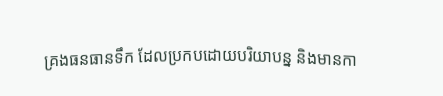គ្រងធនធានទឹក ដែលប្រកបដោយបរិយាបន្ន និងមានកា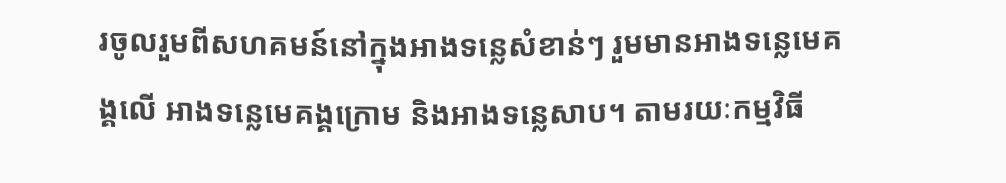រចូលរួមពីសហគមន៍នៅក្នុងអាងទន្លេសំខាន់ៗ រួមមានអាងទន្លេមេគង្គលើ អាងទន្លេមេគង្គក្រោម និងអាងទន្លេសាប។ តាមរយៈកម្មវិធី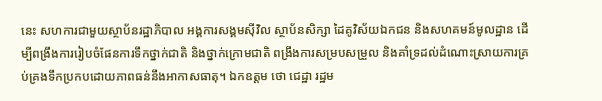នេះ សហការជាមួយស្ថាប័នរដ្ឋាភិបាល អង្គការសង្គមស៊ីវិល ស្ថាប័នសិក្សា ដៃគូវិស័យឯកជន និងសហគមន៍មូលដ្ឋាន ដើម្បីពង្រឹងការរៀបចំផែនការទឹកថ្នាក់ជាតិ និងថ្នាក់ក្រោមជាតិ ពង្រឹងការសម្របសម្រួល និងគាំទ្រដល់ដំណោះស្រាយការគ្រប់គ្រងទឹកប្រកបដោយភាពធន់នឹងអាកាសធាតុ។ ឯកឧត្តម ថោ ជេដ្ឋា រដ្ឋម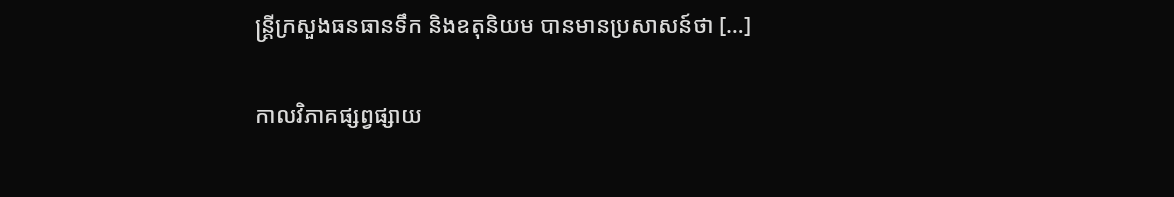ន្ត្រីក្រសួងធនធានទឹក និងឧតុនិយម បានមានប្រសាសន៍ថា […]

កាលវិភាគផ្សព្វផ្សាយ